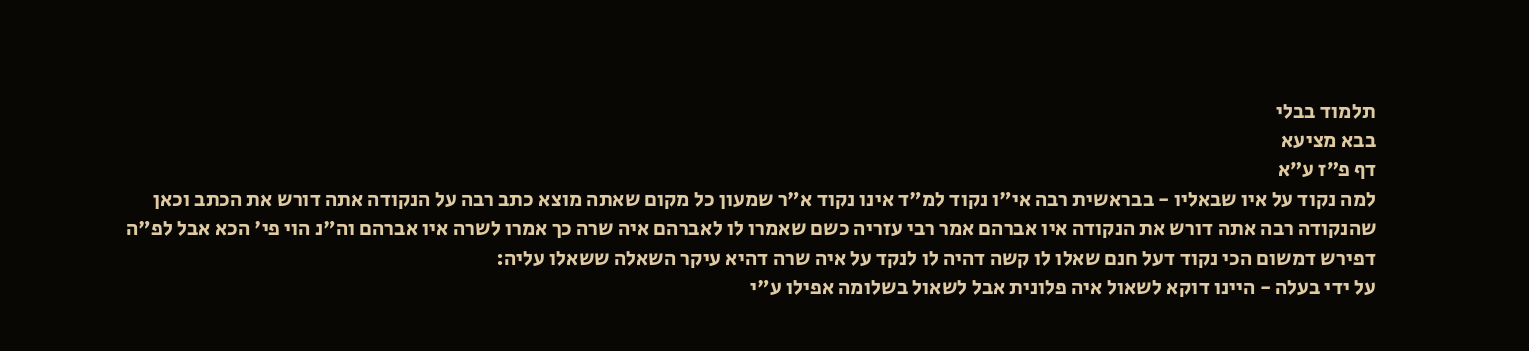תלמוד בבלי
בבא מציעא
דף פ״ז ע״א
למה נקוד על איו שבאליו - בבראשית רבה אי"ו נקוד למ"ד אינו נקוד א"ר שמעון כל מקום שאתה מוצא כתב רבה על הנקודה אתה דורש את הכתב וכאן שהנקודה רבה אתה דורש את הנקודה איו אברהם אמר רבי עזריה כשם שאמרו לו לאברהם איה שרה כך אמרו לשרה איו אברהם וה"נ הוי פי' הכא אבל לפ"ה דפירש דמשום הכי נקוד דעל חנם שאלו לו קשה דהיה לו לנקד על איה שרה דהיא עיקר השאלה ששאלו עליה:
על ידי בעלה - היינו דוקא לשאול איה פלונית אבל לשאול בשלומה אפילו ע"י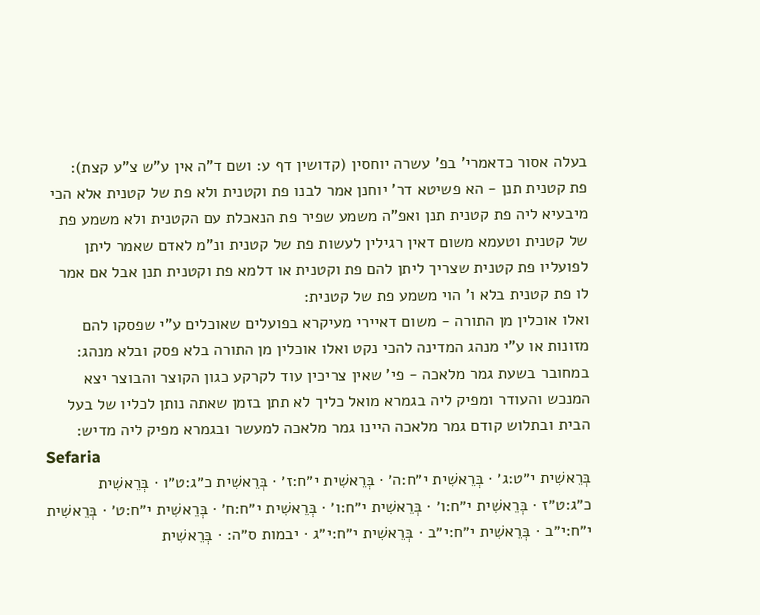בעלה אסור כדאמרי' בפ' עשרה יוחסין (קדושין דף ע: ושם ד"ה אין ע"ש צ"ע קצת):
פת קטנית תנן - הא פשיטא דר' יוחנן אמר לבנו פת וקטנית ולא פת של קטנית אלא הכי מיבעיא ליה פת קטנית תנן ואפ"ה משמע שפיר פת הנאכלת עם הקטנית ולא משמע פת של קטנית וטעמא משום דאין רגילין לעשות פת של קטנית ונ"מ לאדם שאמר ליתן לפועליו פת קטנית שצריך ליתן להם פת וקטנית או דלמא פת וקטנית תנן אבל אם אמר לו פת קטנית בלא ו' הוי משמע פת של קטנית:
ואלו אוכלין מן התורה - משום דאיירי מעיקרא בפועלים שאוכלים ע"י שפסקו להם מזונות או ע"י מנהג המדינה להכי נקט ואלו אוכלין מן התורה בלא פסק ובלא מנהג:
במחובר בשעת גמר מלאכה - פי' שאין צריכין עוד לקרקע כגון הקוצר והבוצר יצא המנכש והעודר ומפיק ליה בגמרא מואל כליך לא תתן בזמן שאתה נותן לכליו של בעל הבית ובתלוש קודם גמר מלאכה היינו גמר מלאכה למעשר ובגמרא מפיק ליה מדיש:
Sefaria
בְּרֵאשִׁית י״ט:ג׳ · בְּרֵאשִׁית י״ח:ה׳ · בְּרֵאשִׁית י״ח:ז׳ · בְּרֵאשִׁית כ״ג:ט״ו · בְּרֵאשִׁית כ״ג:ט״ז · בְּרֵאשִׁית י״ח:ו׳ · בְּרֵאשִׁית י״ח:ו׳ · בְּרֵאשִׁית י״ח:ח׳ · בְּרֵאשִׁית י״ח:ט׳ · בְּרֵאשִׁית י״ח:י״ב · בְּרֵאשִׁית י״ח:י״ב · בְּרֵאשִׁית י״ח:י״ג · יבמות ס״ה: · בְּרֵאשִׁית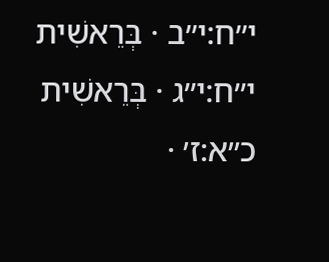י״ח:י״ב · בְּרֵאשִׁית י״ח:י״ג · בְּרֵאשִׁית כ״א:ז׳ ·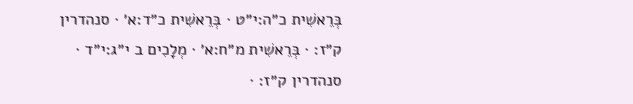בְּרֵאשִׁית כ״ה:י״ט · בְּרֵאשִׁית כ״ד:א׳ · סנהדרין ק״ז: · בְּרֵאשִׁית מ״ח:א׳ · מְלָכִים ב י״ג:י״ד · סנהדרין ק״ז: ·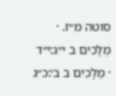סוטה מ״ז. · מְלָכִים ב י״ג:י״ד · מְלָכִים ב ב׳:כ״ג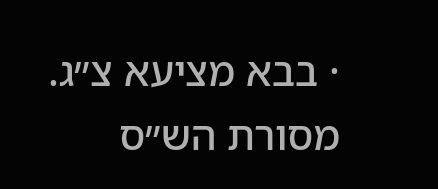· בבא מציעא צ״ג.
מסורת הש״ס